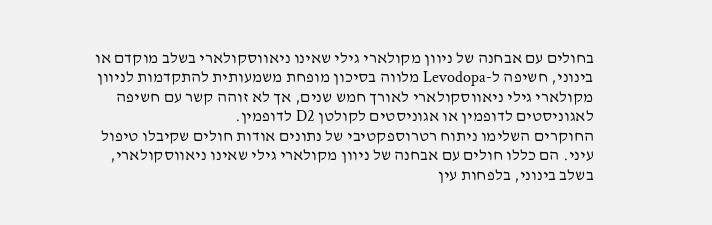בחולים עם אבחנה של ניוון מקולארי גילי שאינו ניאווסקולארי בשלב מוקדם או בינוני, חשיפה ל-Levodopa מלווה בסיכון מופחת משמעותית להתקדמות לניוון מקולארי גילי ניאווסקולארי לאורך חמש שנים, אך לא זוהה קשר עם חשיפה לאגוניסטים לדופמין או אגוניסטים לקולטן D2 לדופמין.
החוקרים השלימו ניתוח רטרוספקטיבי של נתונים אודות חולים שקיבלו טיפול עיני. הם כללו חולים עם אבחנה של ניוון מקולארי גילי שאינו ניאווסקולארי, בשלב בינוני, בלפחות עין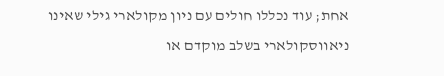אחת; עוד נכללו חולים עם ניון מקולארי גילי שאינו ניאווסקולארי בשלב מוקדם או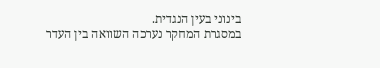בינוני בעין הנגדית.
במסגרת המחקר נערכה השוואה בין העדר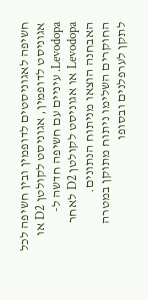חשיפה לאגוניסטים לדופמין ובין חשיפה לכל אגוניסט לדופמין, אגוניסט לקולטן D2 או Levodopa. עיניים עם חשיפה חדשה ל-Levodopa או אגוניסט לקולטן D2 לאחר האבחנה הוצאו מניתוח הנתונים.
החוקרים השלימו ניתוח מתוקן במטרה לתקן לערפלנים ובסופו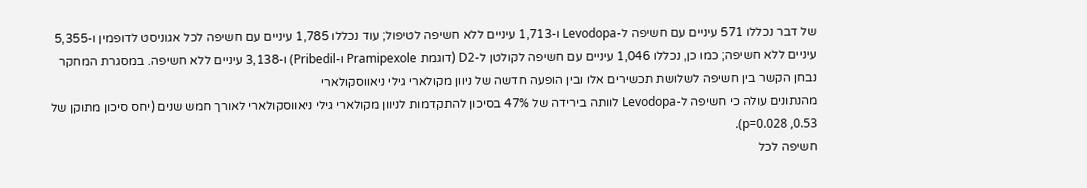של דבר נכללו 571 עיניים עם חשיפה ל-Levodopa ו-1,713 עיניים ללא חשיפה לטיפול; עוד נכללו 1,785 עיניים עם חשיפה לכל אגוניסט לדופמין ו-5,355 עיניים ללא חשיפה; כמו כן, נכללו 1,046 עיניים עם חשיפה לקולטן ל-D2 (דוגמת Pramipexole ו-Pribedil) ו-3,138 עיניים ללא חשיפה. במסגרת המחקר נבחן הקשר בין חשיפה לשלושת תכשירים אלו ובין הופעה חדשה של ניוון מקולארי גילי ניאווסקולארי
מהנתונים עולה כי חשיפה ל-Levodopa לוותה בירידה של 47% בסיכון להתקדמות לניוון מקולארי גילי ניאווסקולארי לאורך חמש שנים (יחס סיכון מתוקן של 0.53, p=0.028).
חשיפה לכל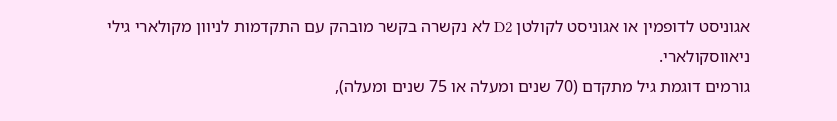אגוניסט לדופמין או אגוניסט לקולטן D2 לא נקשרה בקשר מובהק עם התקדמות לניוון מקולארי גילי ניאווסקולארי.
גורמים דוגמת גיל מתקדם (70 שנים ומעלה או 75 שנים ומעלה),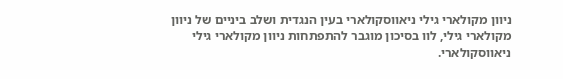ניוון מקולארי גילי ניאווסקולארי בעין הנגדית ושלב ביניים של ניוון מקולארי גילי, לוו בסיכון מוגבר להתפתחות ניוון מקולארי גילי ניאווסקולארי.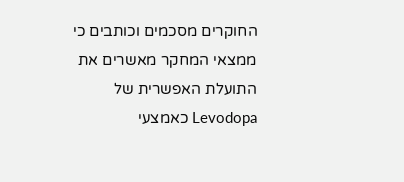החוקרים מסכמים וכותבים כי ממצאי המחקר מאשרים את התועלת האפשרית של Levodopa כאמצעי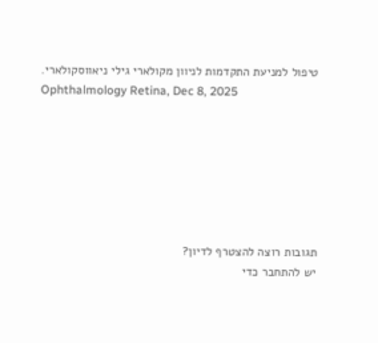טיפול למניעת התקדמות לניוון מקולארי גילי ניאווסקולארי.
Ophthalmology Retina, Dec 8, 2025







תגובות רוצה להצטרף לדיון?
יש להתחבר כדי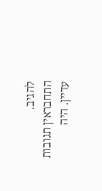להגיב.
התחבראין תגובות עדיין. היה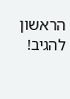הראשון להגיב!